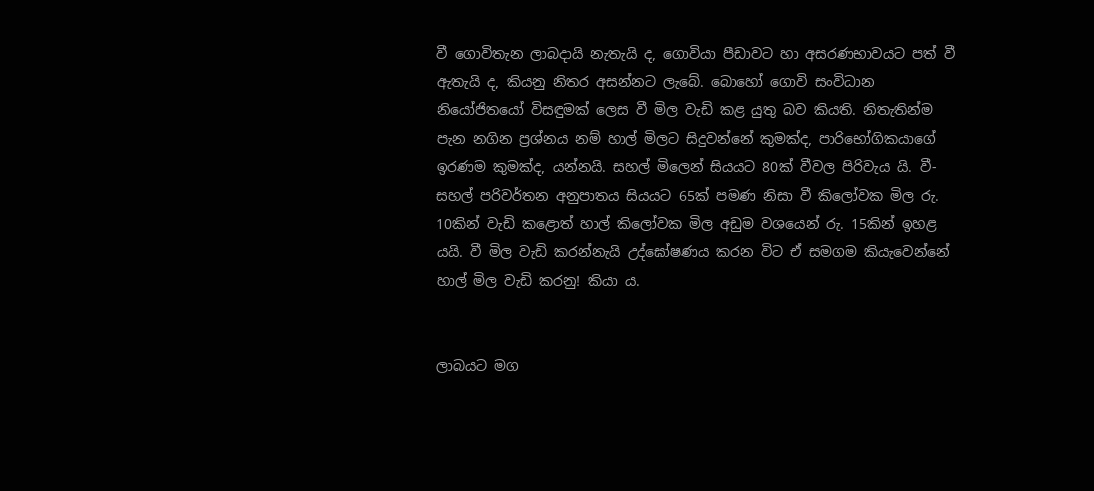වී ගොවිතැන ලාබදායි නැතැයි ද, ගොවියා පීඩාවට හා අසරණභාවයට පත් වී ඇතැයි ද, කියනු නිතර අසන්නට ලැබේ. බොහෝ ගොවි සංවිධාන නියෝජිතයෝ විසඳුමක් ලෙස වී මිල වැඩි කළ යුතු බව කියති. නිතැතින්ම පැන නගින ප්‍රශ්නය නම් හාල් මිලට සිදුවන්නේ කුමක්ද, පාරිභෝගිකයාගේ ඉරණම කුමක්ද, යන්නයි. සහල් මිලෙන් සියයට 80ක් වීවල පිරිවැය යි. වී-සහල් පරිවර්තන අනුපාතය සියයට 65ක් පමණ නිසා වී කිලෝවක මිල රු. 10කින් වැඩි කළොත් හාල් කිලෝවක මිල අඩුම වශයෙන් රු. 15කින් ඉහළ යයි. වී මිල වැඩි කරන්නැයි උද්ඝෝෂණය කරන විට ඒ සමගම කියැවෙන්නේ හාල් මිල වැඩි කරනු! කියා ය.


ලාබයට මග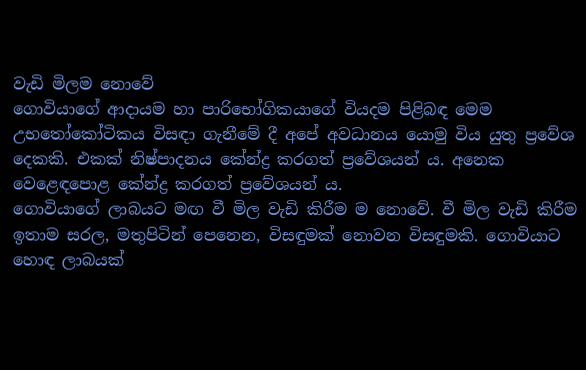වැඩි මිලම නොවේ
ගොවියාගේ ආදායම හා පාරිභෝගිකයාගේ වියදම පිළිබඳ මෙම උභතෝකෝටිකය විසඳා ගැනීමේ දී අපේ අවධානය යොමු විය යුතු ප්‍රවේශ දෙකකි. එකක් නිෂ්පාදනය කේන්ද්‍ර කරගත් ප්‍රවේශයන් ය. අනෙක වෙළෙඳපොළ කේන්ද්‍ර කරගත් ප්‍රවේශයන් ය.
ගොවියාගේ ලාබයට මඟ වී මිල වැඩි කිරීම ම නොවේ. වී මිල වැඩි කිරීම ඉතාම සරල, මතුපිටින් පෙනෙන, විසඳුමක් නොවන විසඳුමකි. ගොවියාට හොඳ ලාබයක්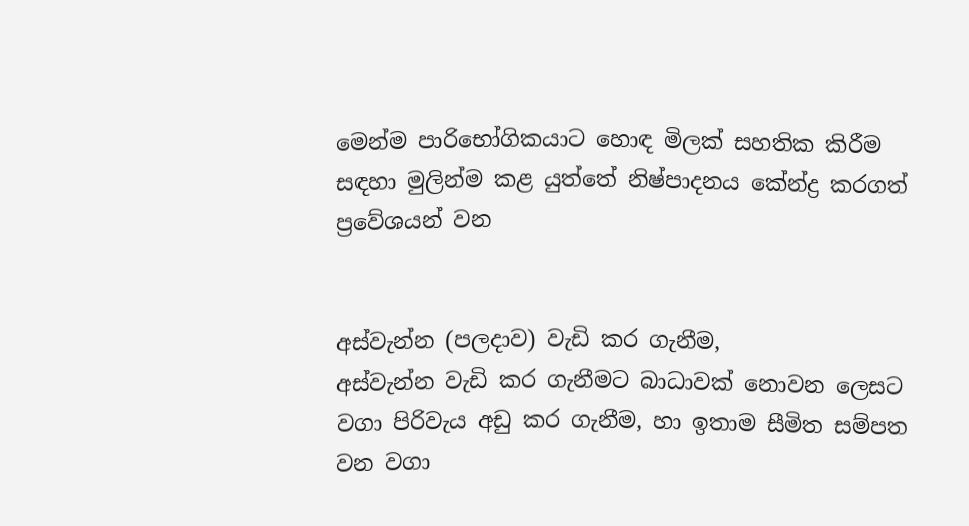මෙන්ම පාරිභෝගිකයාට හොඳ මිලක් සහතික කිරීම සඳහා මුලින්ම කළ යුත්තේ නිෂ්පාදනය කේන්ද්‍ර කරගත් ප්‍රවේශයන් වන


අස්වැන්න (පලදාව) වැඩි කර ගැනීම,
අස්වැන්න වැඩි කර ගැනීමට බාධාවක් නොවන ලෙසට වගා පිරිවැය අඩු කර ගැනීම, හා ඉතාම සීමිත සම්පත වන වගා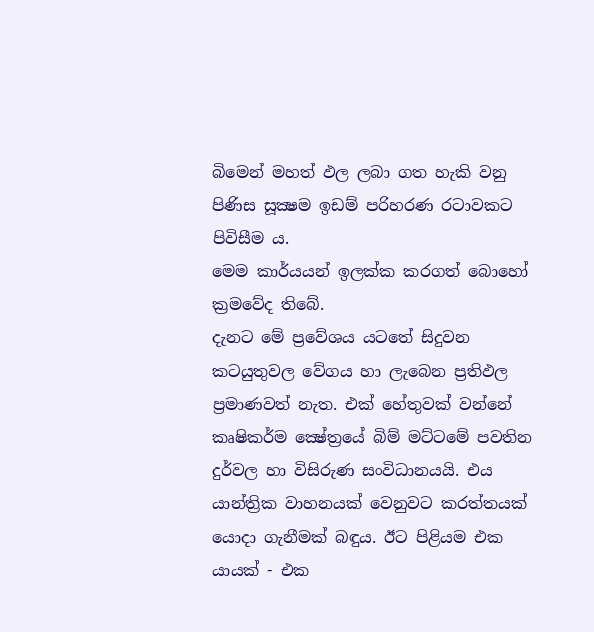බිමෙන් මහත් ඵල ලබා ගත හැකි වනු පිණිස සූක්‍ෂම ඉඩම් පරිහරණ රටාවකට පිවිසීම ය.
මෙම කාර්යයන් ඉලක්ක කරගත් බොහෝ ක්‍රමවේද තිබේ.
දැනට මේ ප්‍රවේශය යටතේ සිදුවන කටයුතුවල වේගය හා ලැබෙන ප්‍රතිඵල ප්‍රමාණවත් නැත. එක් හේතුවක් වන්නේ කෘෂිකර්ම ක්‍ෂේත්‍රයේ බිම් මට්ටමේ පවතින දුර්වල හා විසිරුණ සංවිධානයයි. එය යාන්ත්‍රික වාහනයක් වෙනුවට කරත්තයක් යොදා ගැනීමක් බඳුය. ඊට පිළියම එක යායක් - එක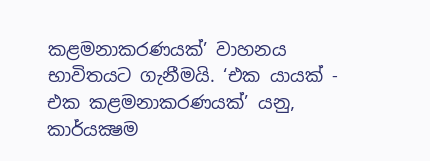කළමනාකරණයක්’ වාහනය භාවිතයට ගැනීමයි. ‘එක යායක් - එක කළමනාකරණයක්’ යනු, කාර්යක්‍ෂම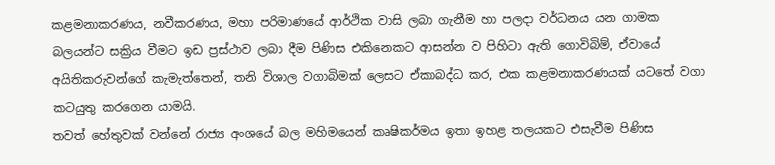කළමනාකරණය, නවීකරණය, මහා පරිමාණයේ ආර්ථික වාසි ලබා ගැනීම හා පලදා වර්ධනය යන ගාමක බලයන්ට සක්‍රිය වීමට ඉඩ ප්‍රස්ථාව ලබා දීම පිණිස එකිනෙකට ආසන්න ව පිහිටා ඇති ගොවිබිම්, ඒවායේ අයිතිකරුවන්ගේ කැමැත්තෙන්, තනි විශාල වගාබිමක් ලෙසට ඒකාබද්ධ කර, එක කළමනාකරණයක් යටතේ වගා කටයුතු කරගෙන යාමයි.
තවත් හේතුවක් වන්නේ රාජ්‍ය අංශයේ බල මහිමයෙන් කෘෂිකර්මය ඉතා ඉහළ තලයකට එසැවීම පිණිස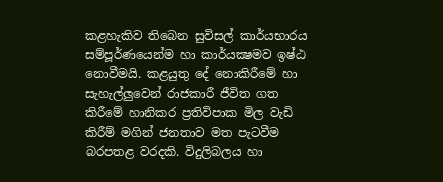කළහැකිව තිබෙන සුවිසල් කාර්යභාරය සම්පූර්ණයෙන්ම හා කාර්යක්‍ෂමව ඉෂ්ඨ නොවීමයි. කළයුතු දේ නොකිරීමේ හා සැහැල්ලු‍වෙන් රාජකාරී ජීවිත ගත කිරීමේ හානිකර ප්‍රතිවිපාක මිල වැඩි කිරීම් මගින් ජනතාව මත පැටවීම බරපතළ වරදකි. විදුලිබලය හා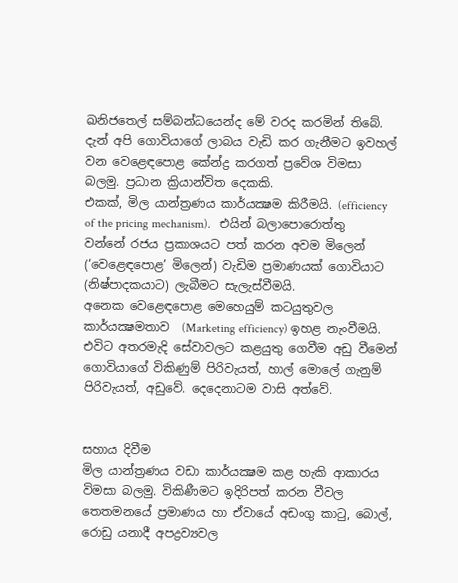ඛනිජතෙල් සම්බන්ධයෙන්ද මේ වරද කරමින් තිබේ.
දැන් අපි ගොවියාගේ ලාබය වැඩි කර ගැනීමට ඉවහල් වන වෙළෙඳපොළ කේන්ද්‍ර කරගත් ප්‍රවේශ විමසා බලමු. ප්‍රධාන ක්‍රියාන්විත දෙකකි.
එකක්, මිල යාන්ත්‍රණය කාර්යක්‍ෂම කිරීමයි. (efficiency of the pricing mechanism).   එයින් බලාපොරොත්තු වන්නේ රජය ප්‍රකාශයට පත් කරන අවම මිලෙන් (‘වෙළෙඳපොළ’ මිලෙන්) වැඩිම ප්‍රමාණයක් ගොවියාට (නිෂ්පාදකයාට) ලැබීමට සැලැස්වීමයි.
අනෙක වෙළෙඳපොළ මෙහෙයුම් කටයුතුවල කාර්යක්‍ෂමතාව  (Marketing efficiency) ඉහළ නැංවීමයි. එවිට අතරමැදි සේවාවලට කළයුතු ගෙවීම අඩු වීමෙන් ගොවියාගේ විකිණුම් පිරිවැයත්, හාල් මොලේ ගැනුම් පිරිවැයත්, අඩුවේ. දෙදෙනාටම වාසි අත්වේ.


සහාය දිවීම
මිල යාන්ත්‍රණය වඩා කාර්යක්‍ෂම කළ හැකි ආකාරය විමසා බලමු. විකිණීමට ඉදිරිපත් කරන වීවල තෙතමනයේ ප්‍රමාණය හා ඒවායේ අඩංගු කාටු, බොල්, රොඩු යනාදී අපද්‍රව්‍යවල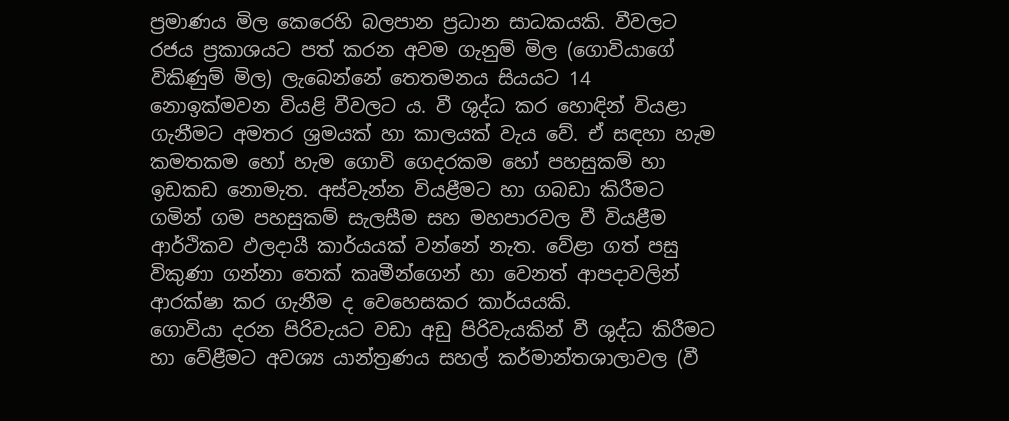ප්‍රමාණය මිල කෙරෙහි බලපාන ප්‍රධාන සාධකයකි. වීවලට රජය ප්‍රකාශයට පත් කරන අවම ගැනුම් මිල (ගොවියාගේ විකිණුම් මිල) ලැබෙන්නේ තෙතමනය සියයට 14 නොඉක්මවන වියළි වීවලට ය. වී ශුද්ධ කර හොඳින් වියළා ගැනීමට අමතර ශ්‍රමයක් හා කාලයක් වැය වේ. ඒ සඳහා හැම කමතකම හෝ හැම ගොවි ගෙදරකම හෝ පහසුකම් හා ඉඩකඩ නොමැත. අස්වැන්න වියළීමට හා ගබඩා කිරීමට ගමින් ගම පහසුකම් සැලසීම සහ මහපාරවල වී වියළීම ආර්ථිකව ඵලදායී කාර්යයක් වන්නේ නැත. වේළා ගත් පසු විකුණා ගන්නා තෙක් කෘමීන්ගෙන් හා වෙනත් ආපදාවලින් ආරක්ෂා කර ගැනීම ද වෙහෙසකර කාර්යයකි.
ගොවියා දරන පිරිවැයට වඩා අඩු පිරිවැයකින් වී ශුද්ධ කිරීමට හා වේළීමට අවශ්‍ය යාන්ත්‍රණය සහල් කර්මාන්තශාලාවල (වී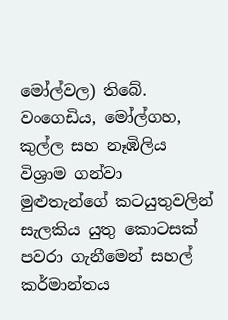මෝල්වල) තිබේ. වංගෙඩිය, මෝල්ගහ, කුල්ල සහ නෑඹිලිය විශ්‍රාම ගන්වා මුළුතැන්ගේ කටයුතුවලින් සැලකිය යුතු කොටසක් පවරා ගැනීමෙන් සහල් කර්මාන්තය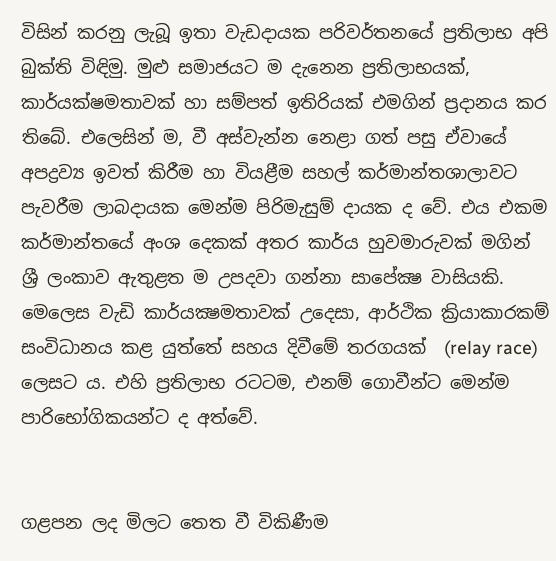විසින් කරනු ලැබූ ඉතා වැඩදායක පරිවර්තනයේ ප්‍රතිලාභ අපි බුක්ති විඳිමු. මුළු සමාජයට ම දැනෙන ප්‍රතිලාභයක්, කාර්යක්ෂමතාවක් හා සම්පත් ඉතිරියක් එමගින් ප්‍රදානය කර තිබේ. එලෙසින් ම, වී අස්වැන්න නෙළා ගත් පසු ඒවායේ අපද්‍රව්‍ය ඉවත් කිරීම හා වියළීම සහල් කර්මාන්තශාලාවට පැවරීම ලාබදායක මෙන්ම පිරිමැසුම් දායක ද වේ. එය එකම කර්මාන්තයේ අංශ දෙකක් අතර කාර්ය හුවමාරුවක් මගින් ශ්‍රී ලංකාව ඇතුළත ම උපදවා ගන්නා සාපේක්‍ෂ වාසියකි. මෙලෙස වැඩි කාර්යක්‍ෂමතාවක් උදෙසා, ආර්ථික ක්‍රියාකාරකම් සංවිධානය කළ යුත්තේ සහය දිවීමේ තරගයක්  (relay race) ලෙසට ය. එහි ප්‍රතිලාභ රටටම, එනම් ගොවීන්ට මෙන්ම පාරිභෝගිකයන්ට ද අත්වේ.


ගළපන ලද මිලට තෙත වී විකිණීම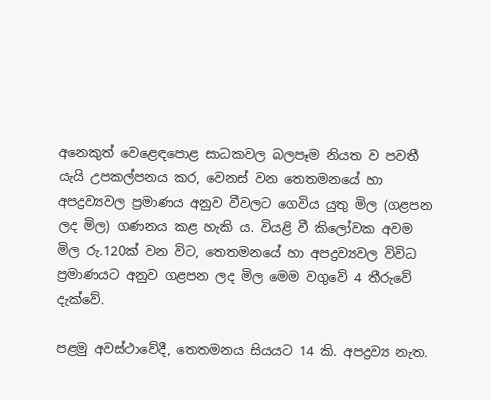අනෙකුත් වෙළෙඳපොළ සාධකවල බලපෑම නියත ව පවතී යැයි උපකල්පනය කර, වෙනස් වන තෙතමනයේ හා අපද්‍රව්‍යවල ප්‍රමාණය අනුව වීවලට ගෙවිය යුතු මිල (ගළපන ලද මිල) ගණනය කළ හැකි ය. වියළි වී කිලෝවක අවම මිල රු.120ක් වන විට, තෙතමනයේ හා අපද්‍රව්‍යවල විවිධ ප්‍රමාණයට අනුව ගළපන ලද මිල මෙම වගුවේ 4 තීරුවේ දැක්වේ.

පළමු අවස්ථාවේදී, තෙතමනය සියයට 14 කි. අපද්‍රව්‍ය නැත.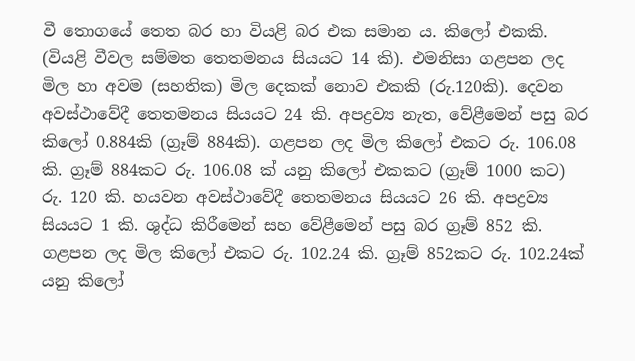වී තොගයේ තෙත බර හා වියළි බර එක සමාන ය. කිලෝ එකකි. (වියළි වීවල සම්මත තෙතමනය සියයට 14 කි). එමනිසා ගළපන ලද මිල හා අවම (සහතික) මිල දෙකක් නොව එකකි (රු.120කි). දෙවන අවස්ථාවේදී තෙතමනය සියයට 24 කි. අපද්‍රව්‍ය නැත, වේළීමෙන් පසු බර කිලෝ 0.884කි (ග්‍රෑම් 884කි). ගළපන ලද මිල කිලෝ එකට රු. 106.08 කි. ග්‍රෑම් 884කට රු. 106.08 ක් යනු කිලෝ එකකට (ග්‍රෑම් 1000 කට) රු. 120 කි. හයවන අවස්ථාවේදී තෙතමනය සියයට 26 කි. අපද්‍රව්‍ය සියයට 1 කි. ශුද්ධ කිරීමෙන් සහ වේළීමෙන් පසු බර ග්‍රෑම් 852 කි. ගළපන ලද මිල කිලෝ එකට රු. 102.24 කි. ග්‍රෑම් 852කට රු. 102.24ක් යනු කිලෝ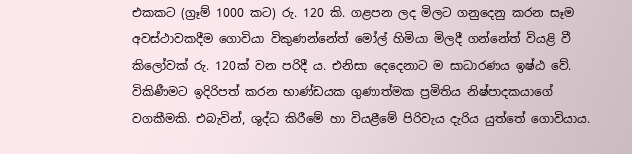එකකට (ග්‍රෑම් 1000 කට) රු. 120 කි. ගළපන ලද මිලට ගනුදෙනු කරන සෑම අවස්ථාවකදීම ගොවියා විකුණන්නේත් මෝල් හිමියා මිලදී ගන්නේත් වියළි වී කිලෝවක් රු. 120ක් වන පරිදී ය. එනිසා දෙදෙනාට ම සාධාරණය ඉෂ්ඨ වේ.
විකිණීමට ඉදිරිපත් කරන භාණ්ඩයක ගුණාත්මක ප්‍රමිතිය නිෂ්පාදකයාගේ වගකීමකි. එබැවින්, ශුද්ධ කිරීමේ හා වියළීමේ පිරිවැය දැරිය යුත්තේ ගොවියාය.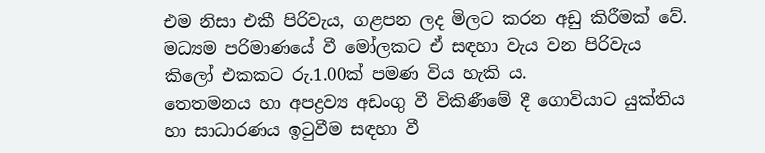එම නිසා එකී පිරිවැය, ගළපන ලද මිලට කරන අඩු කිරීමක් වේ. මධ්‍යම පරිමාණයේ වී මෝලකට ඒ සඳහා වැය වන පිරිවැය කිලෝ එකකට රු.1.00ක් පමණ විය හැකි ය.
තෙතමනය හා අපද්‍රව්‍ය අඩංගු වී විකිණීමේ දී ගොවියාට යුක්තිය හා සාධාරණය ඉටුවීම සඳහා වී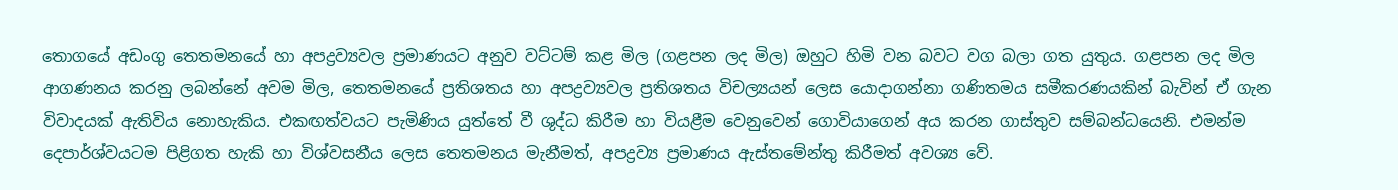තොගයේ අඩංගු තෙතමනයේ හා අපද්‍රව්‍යවල ප්‍රමාණයට අනුව වට්ටම් කළ මිල (ගළපන ලද මිල) ඔහුට හිමි වන බවට වග බලා ගත යුතුය. ගළපන ලද මිල ආගණනය කරනු ලබන්නේ අවම මිල, තෙතමනයේ ප්‍රතිශතය හා අපද්‍රව්‍යවල ප්‍රතිශතය විචල්‍යයන් ලෙස යොදාගන්නා ගණිතමය සමීකරණයකින් බැවින් ඒ ගැන විවාදයක් ඇතිවිය නොහැකිය. එකඟත්වයට පැමිණිය යුත්තේ වී ශුද්ධ කිරීම හා වියළීම වෙනුවෙන් ගොවියාගෙන් අය කරන ගාස්තුව සම්බන්ධයෙනි. එමන්ම දෙපාර්ශ්වයටම පිළිගත හැකි හා විශ්වසනීය ලෙස තෙතමනය මැනීමත්, අපද්‍රව්‍ය ප්‍රමාණය ඇස්තමේන්තු කිරීමත් අවශ්‍ය වේ.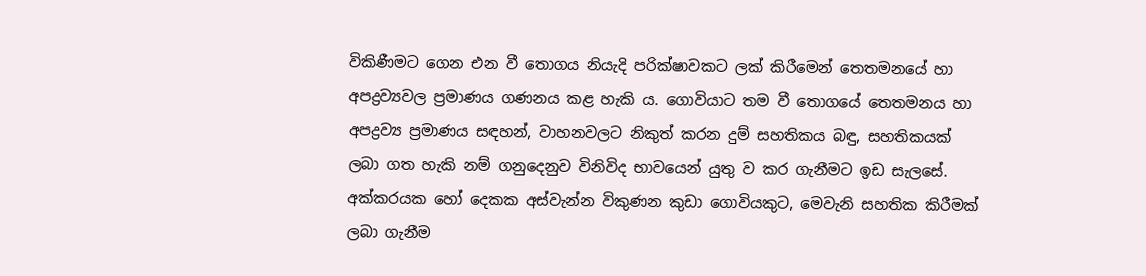විකිණීමට ගෙන එන වී තොගය නියැදි පරික්ෂාවකට ලක් කිරීමෙන් තෙතමනයේ හා අපද්‍රව්‍යවල ප්‍රමාණය ගණනය කළ හැකි ය. ගොවියාට තම වී තොගයේ තෙතමනය හා අපද්‍රව්‍ය ප්‍රමාණය සඳහන්, වාහනවලට නිකුත් කරන දුම් සහතිකය බඳු, සහතිකයක් ලබා ගත හැකි නම් ගනුදෙනුව විනිවිද භාවයෙන් යුතු ව කර ගැනීමට ඉඩ සැලසේ. අක්කරයක හෝ දෙකක අස්වැන්න විකුණන කුඩා ගොවියකුට, මෙවැනි සහතික කිරීමක් ලබා ගැනීම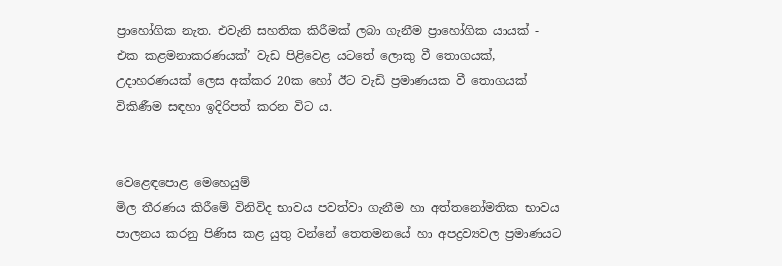ප්‍රාහෝගික නැත. එවැනි සහතික කිරීමක් ලබා ගැනීම ප්‍රාහෝගික යායක් - එක කළමනාකරණයක්’ වැඩ පිළිවෙළ යටතේ ලොකු වී තොගයක්, උදාහරණයක් ලෙස අක්කර 20ක හෝ ඊට වැඩි ප්‍රමාණයක වී තොගයක් විකිණීම සඳහා ඉදිරිපත් කරන විට ය.


වෙළෙඳපොළ මෙහෙයුම්
මිල තීරණය කිරීමේ විනිවිද භාවය පවත්වා ගැනීම හා අත්තනෝමතික භාවය පාලනය කරනු පිණිස කළ යුතු වන්නේ තෙතමනයේ හා අපද්‍රව්‍යවල ප්‍රමාණයට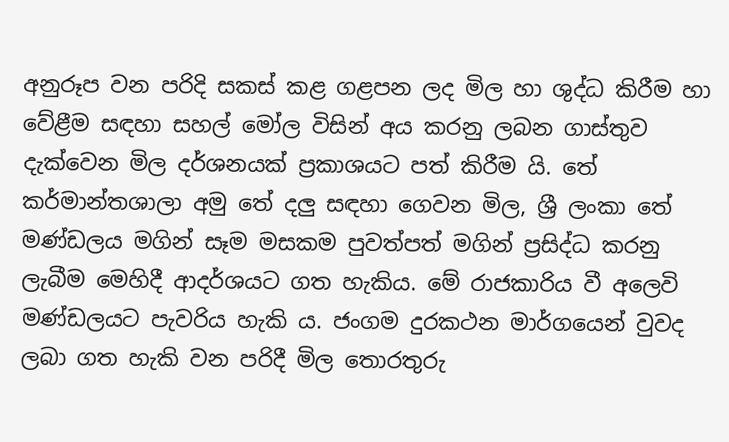අනුරූප වන පරිදි සකස් කළ ගළපන ලද මිල හා ශුද්ධ කිරීම හා වේළීම සඳහා සහල් මෝල විසින් අය කරනු ලබන ගාස්තුව දැක්වෙන මිල දර්ශනයක් ප්‍රකාශයට පත් කිරීම යි. තේ කර්මාන්තශාලා අමු තේ දලු‍ සඳහා ගෙවන මිල, ශ්‍රී ලංකා තේ මණ්ඩලය මගින් සෑම මසකම පුවත්පත් මගින් ප්‍රසිද්ධ කරනු ලැබීම මෙහිදී ආදර්ශයට ගත හැකිය. මේ රාජකාරිය වී අලෙවි මණ්ඩලයට පැවරිය හැකි ය. ජංගම දුරකථන මාර්ගයෙන් වුවද ලබා ගත හැකි වන පරිදී මිල තොරතුරු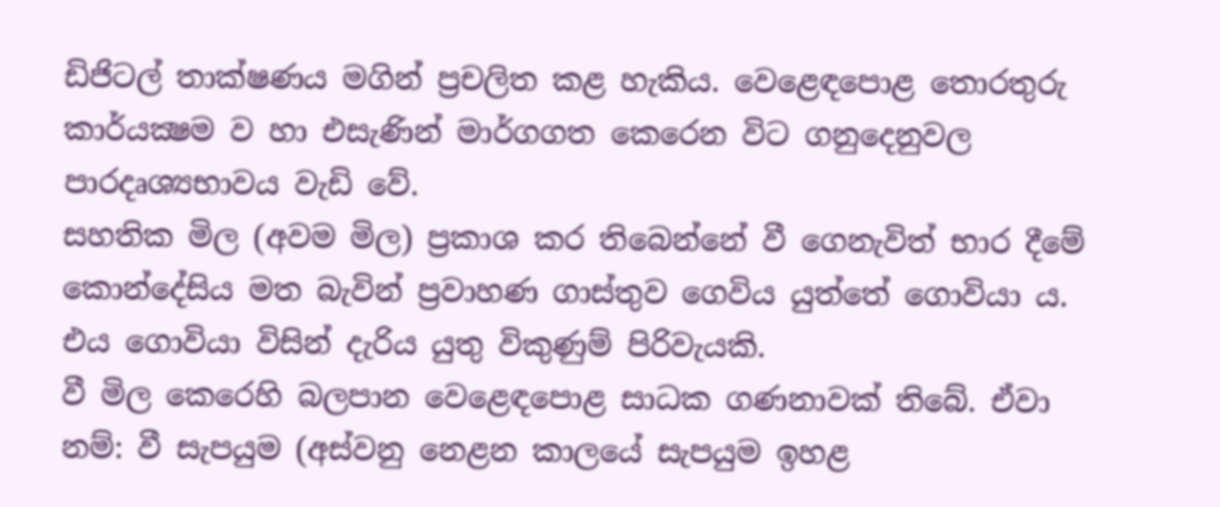ඩිජිටල් තාක්ෂණය මගින් ප්‍රචලිත කළ හැකිය. වෙළෙඳපොළ තොරතුරු කාර්යක්‍ෂම ව හා එසැණින් මාර්ගගත කෙරෙන විට ගනුදෙනුවල පාරදෘශ්‍යභාවය වැඩි වේ.
සහතික මිල (අවම මිල) ප්‍රකාශ කර තිබෙන්නේ වී ගෙනැවිත් භාර දීමේ කොන්දේසිය මත බැවින් ප්‍රවාහණ ගාස්තුව ගෙවිය යුත්තේ ගොවියා ය. එය ගොවියා විසින් දැරිය යුතු විකුණුම් පිරිවැයකි.
වී මිල කෙරෙහි බලපාන වෙළෙඳපොළ සාධක ගණනාවක් තිබේ. ඒවා නම්: වී සැපයුම (අස්වනු නෙළන කාලයේ සැපයුම ඉහළ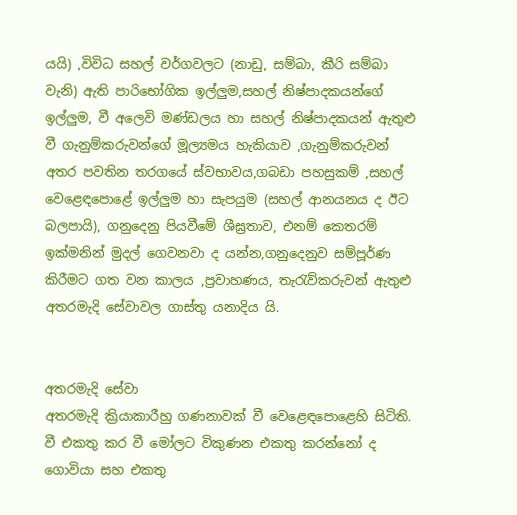යයි) ,විවිධ සහල් වර්ගවලට (නාඩු, සම්බා, කීරි සම්බා වැනි) ඇති පාරිභෝගික ඉල්ලු‍ම,සහල් නිෂ්පාදකයන්ගේ ඉල්ලු‍ම, වී අලෙවි මණ්ඩලය හා සහල් නිෂ්පාදකයන් ඇතුළු වී ගැනුම්කරුවන්ගේ මූල්‍යමය හැකියාව ,ගැනුම්කරුවන් අතර පවතින තරගයේ ස්වභාවය,ගබඩා පහසුකම් ,සහල් වෙළෙඳපොළේ ඉල්ලු‍ම හා සැපයුම (සහල් ආනයනය ද ඊට බලපායි), ගනුදෙනු පියවීමේ ශීඝ්‍රතාව, එනම් කෙතරම් ඉක්මනින් මුදල් ගෙවනවා ද යන්න,ගනුදෙනුව සම්පූර්ණ කිරීමට ගත වන කාලය ,ප්‍රවාහණය, තැරැව්කරුවන් ඇතුළු අතරමැදි සේවාවල ගාස්තු යනාදිය යි.


අතරමැදි සේවා
අතරමැදි ක්‍රියාකාරීහු ගණනාවක් වී වෙළෙඳපොළෙහි සිටිති. වී එකතු කර වී මෝලට විකුණන එකතු කරන්නෝ ද ගොවියා සහ එකතු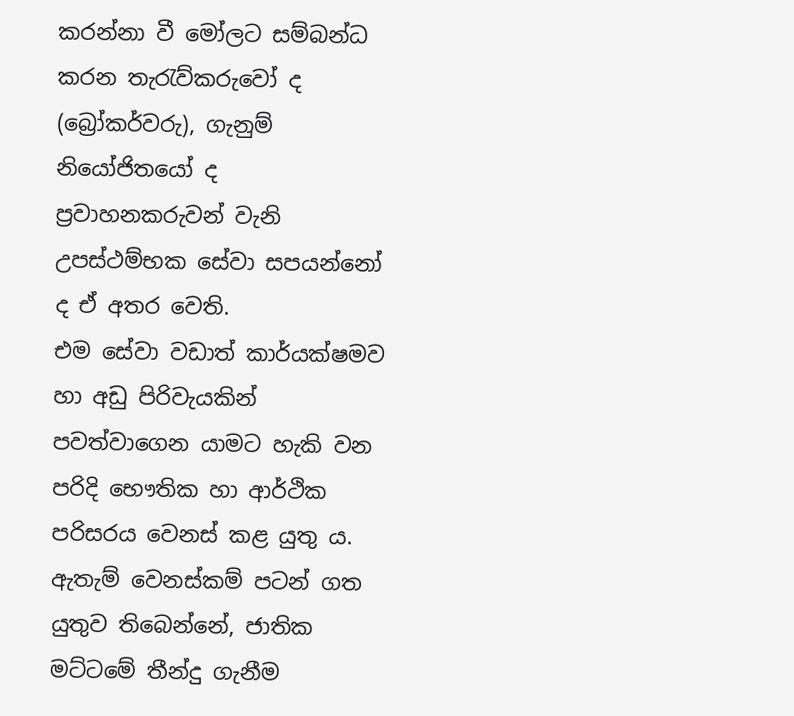කරන්නා වී මෝලට සම්බන්ධ කරන තැරැව්කරුවෝ ද (බ්‍රෝකර්වරු), ගැනුම් නියෝජිතයෝ ද ප්‍රවාහනකරුවන් වැනි උපස්ථම්භක සේවා සපයන්නෝ ද ඒ අතර වෙති.
එම සේවා වඩාත් කාර්යක්ෂමව හා අඩු පිරිවැයකින් පවත්වාගෙන යාමට හැකි වන පරිදි භෞතික හා ආර්ථික පරිසරය වෙනස් කළ යුතු ය. ඇතැම් වෙනස්කම් පටන් ගත යුතුව තිබෙන්නේ, ජාතික මට්ටමේ තීන්දු ගැනීම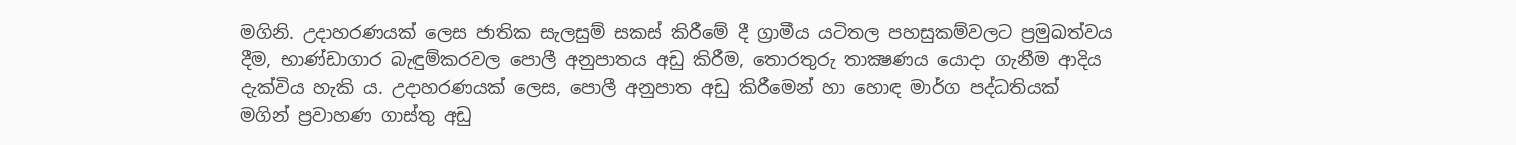මගිනි. උදාහරණයක් ලෙස ජාතික සැලසුම් සකස් කිරීමේ දී ග්‍රාමීය යටිතල පහසුකම්වලට ප්‍රමුඛත්වය දීම, භාණ්ඩාගාර බැඳුම්කරවල පොලී අනුපාතය අඩු කිරීම, තොරතුරු තාක්‍ෂණය යොදා ගැනීම ආදිය දැක්විය හැකි ය. උදාහරණයක් ලෙස, පොලී අනුපාත අඩු කිරීමෙන් හා හොඳ මාර්ග පද්ධතියක් මගින් ප්‍රවාහණ ගාස්තු අඩු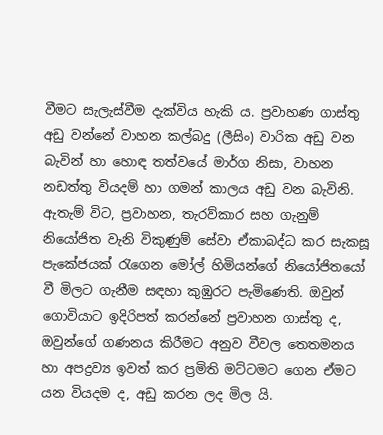වීමට සැලැස්වීම දැක්විය හැකි ය. ප්‍රවාහණ ගාස්තු අඩු වන්නේ වාහන කල්බදු (ලීසිං) වාරික අඩු වන බැවින් හා හොඳ තත්වයේ මාර්ග නිසා, වාහන නඩත්තු වියදම් හා ගමන් කාලය අඩු වන බැවිනි.
ඇතැම් විට, ප්‍රවාහන, තැරව්කාර සහ ගැනුම් නියෝජිත වැනි විකුණුම් සේවා ඒකාබද්ධ කර සැකසූ පැකේජයක් රැගෙන මෝල් හිමියන්ගේ නියෝජිතයෝ වී මිලට ගැනීම සඳහා කුඹුරට පැමිණෙති. ඔවුන් ගොවියාට ඉදිරිපත් කරන්නේ ප්‍රවාහන ගාස්තු ද, ඔවුන්ගේ ගණනය කිරීමට අනුව වීවල තෙතමනය හා අපද්‍රව්‍ය ඉවත් කර ප්‍රමිති මට්ටමට ගෙන ඒමට යන වියදම ද, අඩු කරන ලද මිල යි.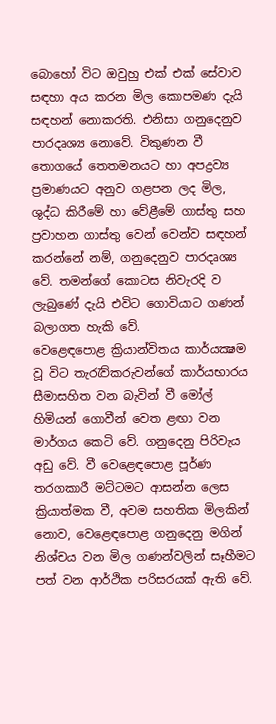බොහෝ විට ඔවුහු එක් එක් සේවාව සඳහා අය කරන මිල කොපමණ දැයි සඳහන් නොකරති. එනිසා ගනුදෙනුව පාරදෘශ්‍ය නොවේ. විකුණන වී තොගයේ තෙතමනයට හා අපද්‍රව්‍ය ප්‍රමාණයට අනුව ගළපන ලද මිල, ශුද්ධ කිරීමේ හා වේළීමේ ගාස්තු සහ ප්‍රවාහන ගාස්තු වෙන් වෙන්ව සඳහන් කරන්නේ නම්, ගනුදෙනුව පාරදෘශ්‍ය වේ. තමන්ගේ කොටස නිවැරදි ව ලැබුණේ දැයි එවිට ගොවියාට ගණන් බලාගත හැකි වේ.
වෙළෙඳපොළ ක්‍රියාන්විතය කාර්යක්‍ෂම වූ විට තැරැව්කරුවන්ගේ කාර්යභාරය සීමාසහිත වන බැවින් වී මෝල් හිමියන් ගොවීන් වෙත ළඟා වන මාර්ගය කෙටි වේ. ගනුදෙනු පිරිවැය අඩු වේ. වී වෙළෙඳපොළ පූර්ණ තරගකාරී මට්ටමට ආසන්න ලෙස ක්‍රියාත්මක වී, අවම සහතික මිලකින් නොව, වෙළෙඳපොළ ගනුදෙනු මගින් නිශ්චය වන මිල ගණන්වලින් සෑහීමට පත් වන ආර්ථික පරිසරයක් ඇති වේ.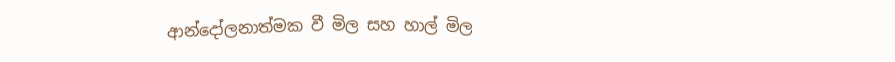ආන්දෝලනාත්මක වී මිල සහ හාල් මිල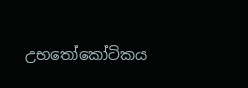උභතෝකෝටිකය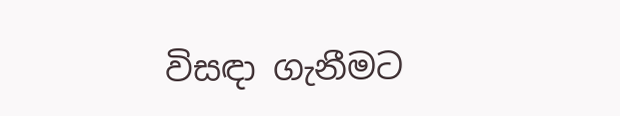විසඳා ගැනීමට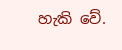හැකි වේ.